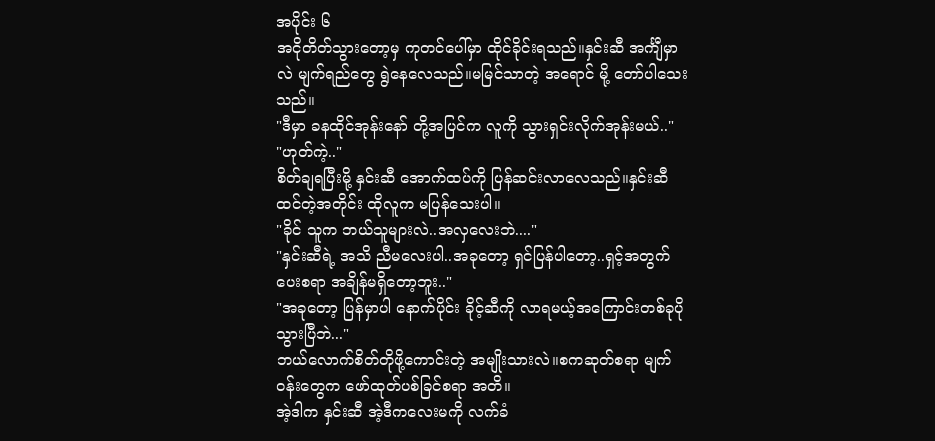အပိုင်း ၆
အငိုတိတ်သွားတော့မှ ကုတင်ပေါ်မှာ ထိုင်ခိုင်းရသည်။နှင်းဆီ အင်္ကျီမှာလဲ မျက်ရည်တွေ ရွဲနေလေသည်။မမြင်သာတဲ့ အရောင် မို့ တော်ပါသေးသည်။
"ဒီမှာ ခနထိုင်အုန်းနော် တို့အပြင်က လူကို သွားရှင်းလိုက်အုန်းမယ်.."
"ဟုတ်ကဲ့.."
စိတ်ချရပြီးမို့ နှင်းဆီ အောက်ထပ်ကို ပြန်ဆင်းလာလေသည်။နှင်းဆီထင်တဲ့အတိုင်း ထိုလူက မပြန်သေးပါ။
"ခိုင် သူက ဘယ်သူများလဲ..အလှလေးဘဲ...."
"နှင်းဆီရဲ့ အသိ ညီမလေးပါ..အခုတော့ ရှင်ပြန်ပါတော့..ရှင့်အတွက်ပေးစရာ အချိန်မရှိတော့ဘူး.."
"အခုတော့ ပြန်မှာပါ နောက်ပိုင်း ခိုင့်ဆီကို လာရမယ့်အကြောင်းတစ်ခုပိုသွားပြီဘဲ..."
ဘယ်လောက်စိတ်တိုဖို့ကောင်းတဲ့ အမျိုးသားလဲ။စကဆုတ်စရာ မျက်ဝန်းတွေက ဖော်ထုတ်ပစ်ခြင်စရာ အတိ။
အဲ့ဒါက နှင်းဆီ အဲ့ဒီကလေးမကို လက်ခံ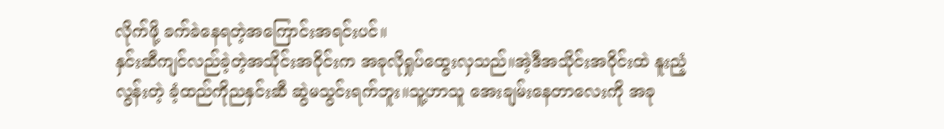လိုက်ဖို့ ခက်ခဲနေရတဲ့အကြောင်းအရင်းပင်။
နှင်းဆီကျင်လည်ခဲ့တဲ့အသိုင်းအဝိုင်းက အခုလိုရှုပ်ထွေးလှသည်။အဲ့ဒီအသိုင်းအဝိုင်းထဲ နူးညံ့လွန်းတဲ့ ခံ့ထည်ကိုညနှင်းဆီ ဆွဲမသွင်းရက်ဘူး။သူ့ဟာသူ အေးချမ်းနေတာလေးကို အခု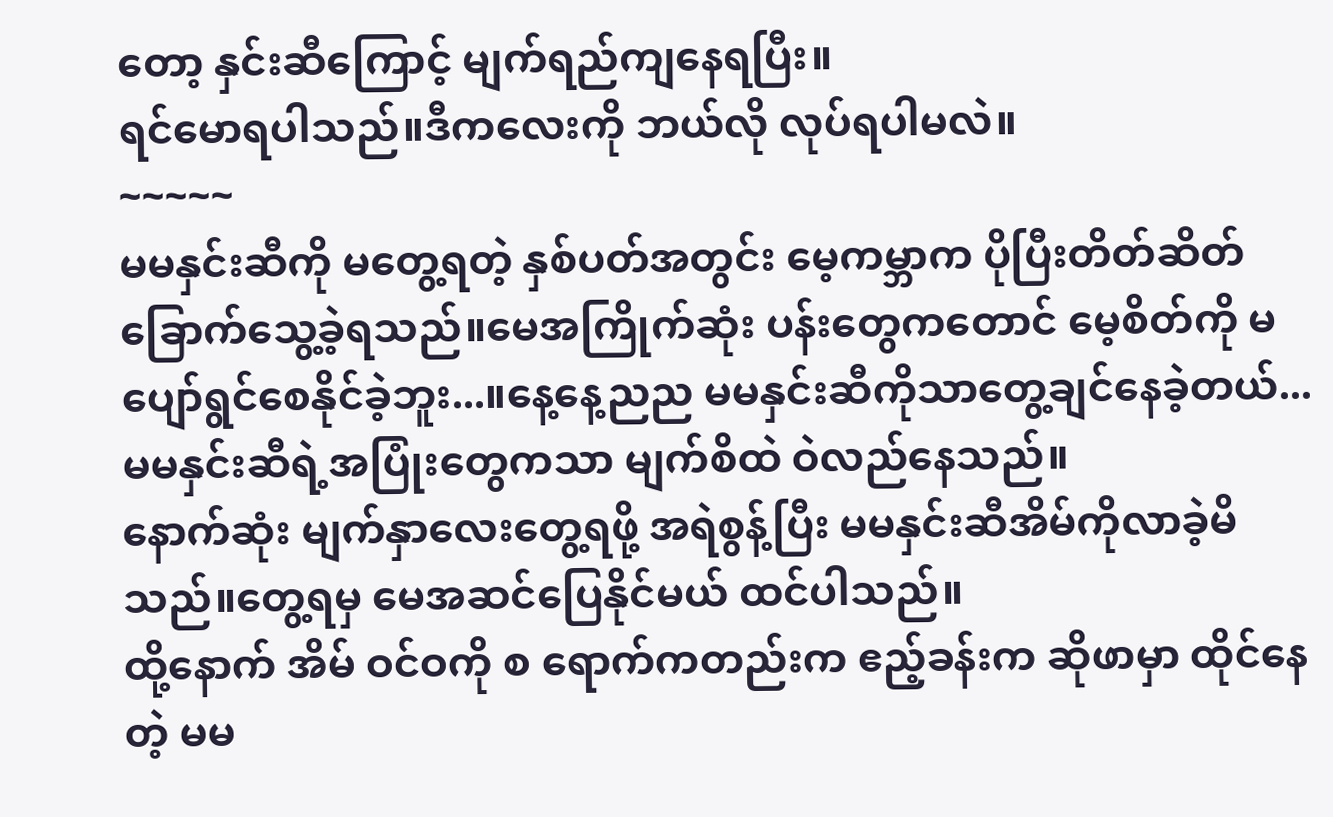တော့ နှင်းဆီကြောင့် မျက်ရည်ကျနေရပြီး။
ရင်မောရပါသည်။ဒီကလေးကို ဘယ်လို လုပ်ရပါမလဲ။
~~~~~
မမနှင်းဆီကို မတွေ့ရတဲ့ နှစ်ပတ်အတွင်း မေ့ကမ္ဘာက ပိုပြီးတိတ်ဆိတ်ခြောက်သွေ့ခဲ့ရသည်။မေအကြိုက်ဆုံး ပန်းတွေကတောင် မေ့စိတ်ကို မပျော်ရွင်စေနိုင်ခဲ့ဘူး...။နေ့နေ့ညည မမနှင်းဆီကိုသာတွေ့ချင်နေခဲ့တယ်...မမနှင်းဆီရဲ့အပြုံးတွေကသာ မျက်စိထဲ ဝဲလည်နေသည်။
နောက်ဆုံး မျက်နှာလေးတွေ့ရဖို့ အရဲစွန့်ပြီး မမနှင်းဆီအိမ်ကိုလာခဲ့မိသည်။တွေ့ရမှ မေအဆင်ပြေနိုင်မယ် ထင်ပါသည်။
ထို့နောက် အိမ် ဝင်ဝကို စ ရောက်ကတည်းက ဧည့်ခန်းက ဆိုဖာမှာ ထိုင်နေတဲ့ မမ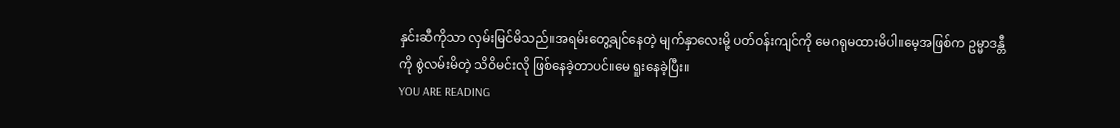နှင်းဆီကိုသာ လှမ်းမြင်မိသည်။အရမ်းတွေ့ချင်နေတဲ့ မျက်နှာလေးမို့ ပတ်ဝန်းကျင်ကို မေဂရုမထားမိပါ။မေ့အဖြစ်က ဥမ္မာဒန္တီကို စွဲလမ်းမိတဲ့ သိဝိမင်းလို ဖြစ်နေခဲ့တာပင်။မေ ရူးနေခဲ့ပြီး။
YOU ARE READING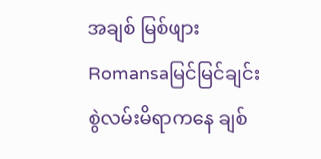အချစ် မြစ်ဖျား
Romansaမြင်မြင်ချင်း စွဲလမ်းမိရာကနေ ချစ်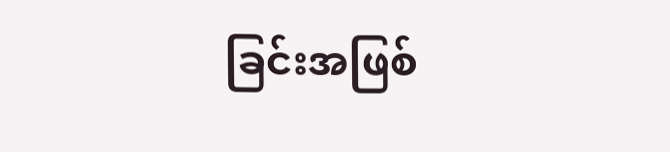ခြင်းအဖြစ်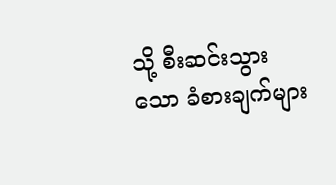သို့ စီးဆင်းသွားသော ခံစားချက်များ